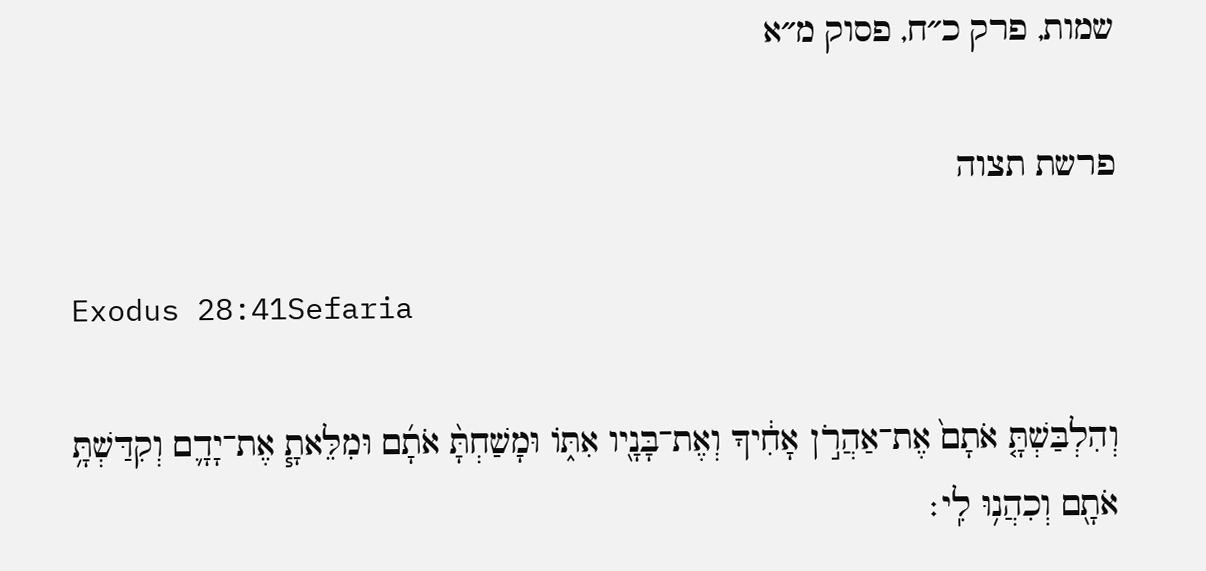שמות, פרק כ״ח, פסוק מ״א

פרשת תצוה

Exodus 28:41Sefaria

וְהִלְבַּשְׁתָּ֤ אֹתָם֙ אֶת־אַהֲרֹ֣ן אָחִ֔יךָ וְאֶת־בָּנָ֖יו אִתּ֑וֹ וּמָשַׁחְתָּ֨ אֹתָ֜ם וּמִלֵּאתָ֧ אֶת־יָדָ֛ם וְקִדַּשְׁתָּ֥ אֹתָ֖ם וְכִהֲנ֥וּ לִֽי׃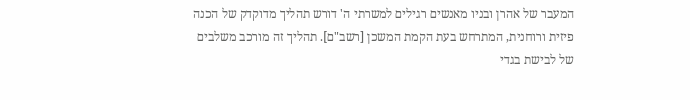המעבר של אהרן ובניו מאנשים רגילים למשרתי ה' דורש תהליך מדוקדק של הכנה פיזית ורוחנית, המתרחש בעת הקמת המשכן [רשב"ם]. תהליך זה מורכב משלבים של לבישת בגדי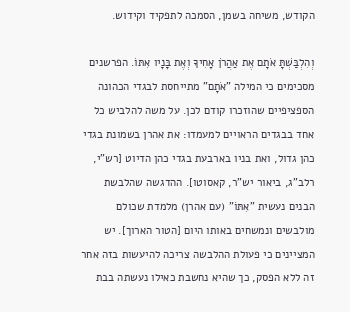הקודש, משיחה בשמן, הסמכה לתפקיד וקידוש.

וְהִלְבַּשְׁתָּ אֹתָם אֶת אַהֲרֹן אָחִיךָ וְאֶת בָּנָיו אִתּוֹ. הפרשנים מסכימים כי המילה "אֹתָם" מתייחסת לבגדי הכהונה הספציפיים שהוזכרו קודם לכן. על משה להלביש כל אחד בבגדים הראויים למעמדו: את אהרן בשמונת בגדי כהן גדול, ואת בניו בארבעת בגדי כהן הדיוט [רש"י, רלב"ג, ביאור יש"ר, קאסוטו]. ההדגשה שהלבשת הבנים נעשית "אִתּוֹ" (עם אהרן) מלמדת שכולם מולבשים ונמשחים באותו היום [הטור הארוך]. יש המציינים כי פעולת ההלבשה צריכה להיעשות בזה אחר זה ללא הפסק, כך שהיא נחשבת כאילו נעשתה בבת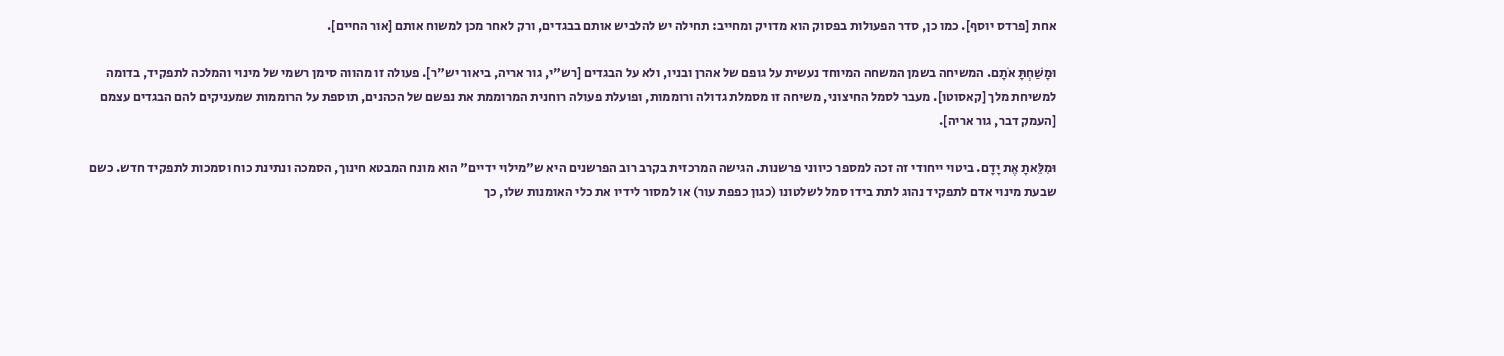אחת [פרדס יוסף]. כמו כן, סדר הפעולות בפסוק הוא מדויק ומחייב: תחילה יש להלביש אותם בבגדים, ורק לאחר מכן למשוח אותם [אור החיים].

וּמָשַׁחְתָּ אֹתָם. המשיחה בשמן המשחה המיוחד נעשית על גופם של אהרן ובניו, ולא על הבגדים [רש"י, גור אריה, ביאור יש"ר]. פעולה זו מהווה סימן רשמי של מינוי והמלכה לתפקיד, בדומה למשיחת מלך [קאסוטו]. מעבר לסמל החיצוני, משיחה זו מסמלת גדולה ורוממות, ופועלת פעולה רוחנית המרוממת את נפשם של הכהנים, תוספת על הרוממות שמעניקים להם הבגדים עצמם [העמק דבר, גור אריה].

וּמִלֵּאתָ אֶת יָדָם. ביטוי ייחודי זה זכה למספר כיווני פרשנות. הגישה המרכזית בקרב רוב הפרשנים היא ש"מילוי ידיים" הוא מונח המבטא חינוך, הסמכה ונתינת כוח וסמכות לתפקיד חדש. כשם שבעת מינוי אדם לתפקיד נהוג לתת בידו סמל לשלטונו (כגון כפפת עור) או למסור לידיו את כלי האומנות שלו, כך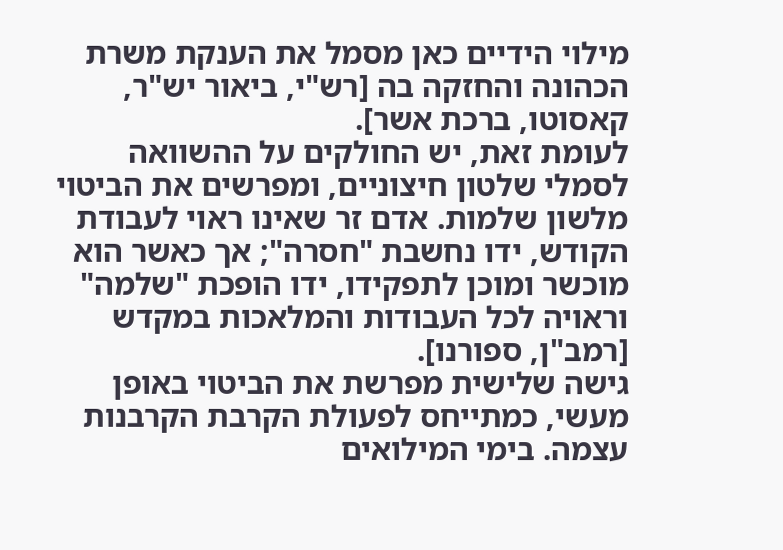מילוי הידיים כאן מסמל את הענקת משרת הכהונה והחזקה בה [רש"י, ביאור יש"ר, קאסוטו, ברכת אשר].
לעומת זאת, יש החולקים על ההשוואה לסמלי שלטון חיצוניים, ומפרשים את הביטוי מלשון שלמות. אדם זר שאינו ראוי לעבודת הקודש, ידו נחשבת "חסרה"; אך כאשר הוא מוכשר ומוכן לתפקידו, ידו הופכת "שלמה" וראויה לכל העבודות והמלאכות במקדש [רמב"ן, ספורנו].
גישה שלישית מפרשת את הביטוי באופן מעשי, כמתייחס לפעולת הקרבת הקרבנות עצמה. בימי המילואים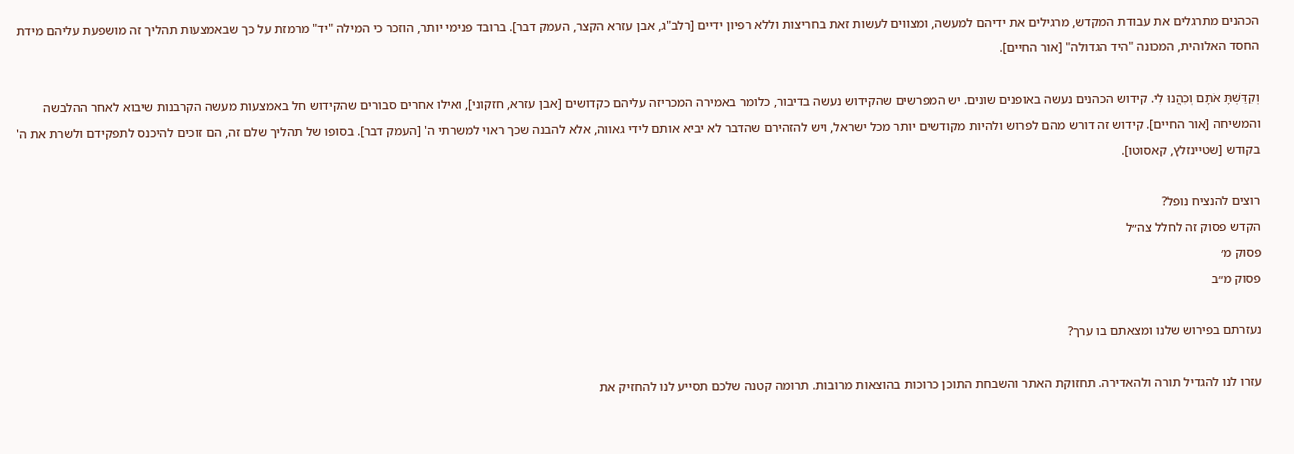הכהנים מתרגלים את עבודת המקדש, מרגילים את ידיהם למעשה, ומצווים לעשות זאת בחריצות וללא רפיון ידיים [רלב"ג, אבן עזרא הקצר, העמק דבר]. ברובד פנימי יותר, הוזכר כי המילה "יד" מרמזת על כך שבאמצעות תהליך זה מושפעת עליהם מידת החסד האלוהית, המכונה "היד הגדולה" [אור החיים].

וְקִדַּשְׁתָּ אֹתָם וְכִהֲנוּ לִי. קידוש הכהנים נעשה באופנים שונים. יש המפרשים שהקידוש נעשה בדיבור, כלומר באמירה המכריזה עליהם כקדושים [אבן עזרא, חזקוני], ואילו אחרים סבורים שהקידוש חל באמצעות מעשה הקרבנות שיבוא לאחר ההלבשה והמשיחה [אור החיים]. קידוש זה דורש מהם לפרוש ולהיות מקודשים יותר מכל ישראל, ויש להזהירם שהדבר לא יביא אותם לידי גאווה, אלא להבנה שכך ראוי למשרתי ה' [העמק דבר]. בסופו של תהליך שלם זה, הם זוכים להיכנס לתפקידם ולשרת את ה' בקודש [שטיינזלץ, קאסוטו].

רוצים להנציח נופל?
הקדש פסוק זה לחלל צה״ל
פסוק מ׳
פסוק מ״ב

נעזרתם בפירוש שלנו ומצאתם בו ערך?

עזרו לנו להגדיל תורה ולהאדירה. תחזוקת האתר והשבחת התוכן כרוכות בהוצאות מרובות. תרומה קטנה שלכם תסייע לנו להחזיק את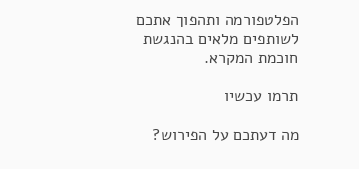הפלטפורמה ותהפוך אתכם לשותפים מלאים בהנגשת חוכמת המקרא.

תרמו עכשיו

מה דעתכם על הפירוש?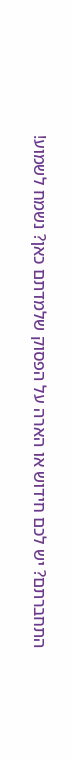התחברתם? יש לכם חידוש או הארה על הפסוק שלמדתם כאן? נשמח לשמוע!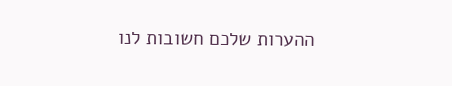ההערות שלכם חשובות לנו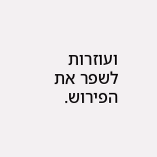ועוזרות לשפר את הפירוש.